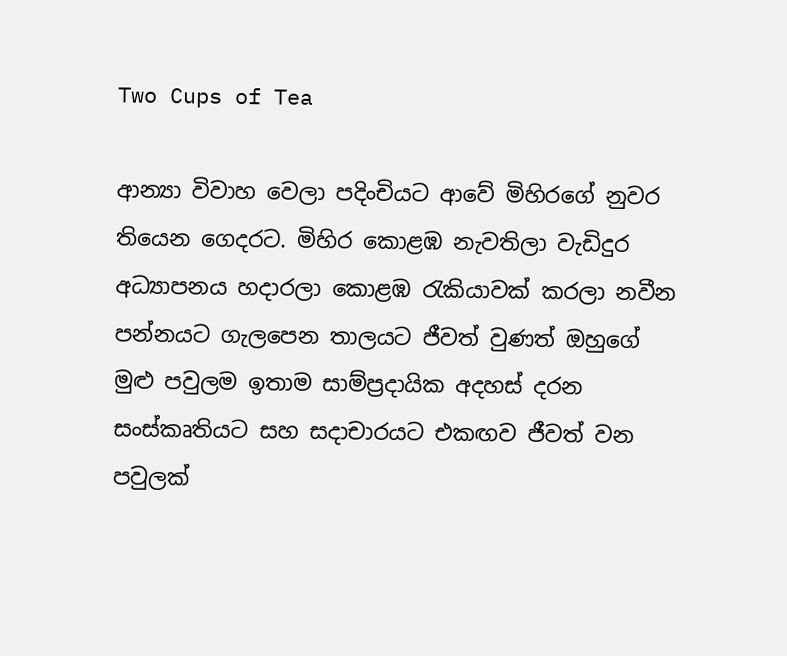Two Cups of Tea

ආන්‍යා විවාහ වෙලා පදිංචියට ආවේ මිහිරගේ නුවර තියෙන ගෙදරට. මිහිර කොළඹ නැවතිලා වැඩිදුර අධ්‍යාපනය හදාරලා කොළඹ රැකියාවක් කරලා නවීන පන්නයට ගැලපෙන තාලයට ජීවත් වුණත් ඔහුගේ මුළු පවුලම ඉතාම සාම්ප්‍රදායික අදහස් දරන සංස්කෘතියට සහ සදාචාරයට එකඟව ජීවත් වන පවුලක්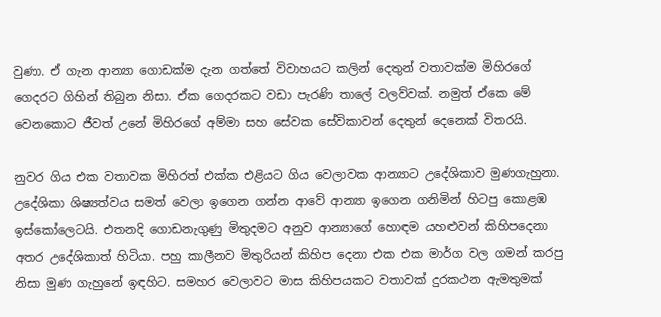වුණා. ඒ ගැන ආන්‍යා ගොඩක්ම දැන ගත්තේ විවාහයට කලින් දෙතුන් වතාවක්ම මිහිරගේ ගෙදරට ගිහින් තිබුන නිසා. ඒක ගෙදරකට වඩා පැරණි තාලේ වලව්වක්. නමුත් ඒකෙ මේ වෙනකොට ජීවත් උනේ මිහිරගේ අම්මා සහ සේවක සේවිකාවන් දෙතුන් දෙනෙක් විතරයි.

නුවර ගිය එක වතාවක මිහිරත් එක්ක එළියට ගිය වෙලාවක ආන්‍යාට උදේශිකාව මුණගැහුනා. උදේශිකා ශිෂ්‍යත්වය සමත් වෙලා ඉගෙන ගන්න ආවේ ආන්‍යා ඉගෙන ගනිමින් හිටපු කොළඹ ඉස්කෝලෙටයි. එතනදි ගොඩනැගුණු මිතුදමට අනුව ආන්‍යාගේ හොඳම යහළුවන් කිහිපදෙනා අතර උදේශිකාත් හිටියා. පහු කාලීනව මිතුරියන් කිහිප දෙනා එක එක මාර්ග වල ගමන් කරපු නිසා මුණ ගැහුනේ ඉඳහිට. සමහර වෙලාවට මාස කිහිපයකට වතාවක් දුරකථන ඇමතුමක්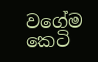වගේම කෙටි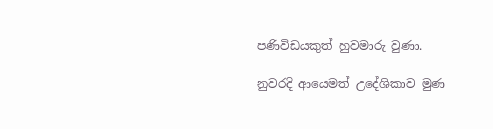පණිවිඩයකුත් හුවමාරු වුණා.

නුවරදි ආයෙමත් උදේශිකාව මුණ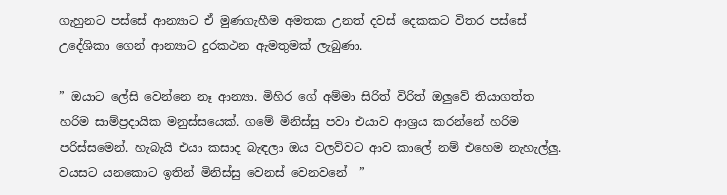ගැහුනට පස්සේ ආන්‍යාට ඒ මුණගැහීම අමතක උනත් දවස් දෙකකට විතර පස්සේ උදේශිකා ගෙන් ආන්‍යාට දුරකථන ඇමතුමක් ලැබුණා.

” ඔයාට ලේසි වෙන්නෙ නෑ ආන්‍යා. මිහිර ගේ අම්මා සිරිත් විරිත් ඔලුවේ තියාගත්ත හරිම සාම්ප්‍රදායික මනුස්සයෙක්. ගමේ මිනිස්සු පවා එයාව ආශ්‍රය කරන්නේ හරිම පරිස්සමෙන්. හැබැයි එයා කසාද බැඳලා ඔය වලව්වට ආව කාලේ නම් එහෙම නැහැල්ලු. වයසට යනකොට ඉතින් මිනිස්සු වෙනස් වෙනවනේ  ”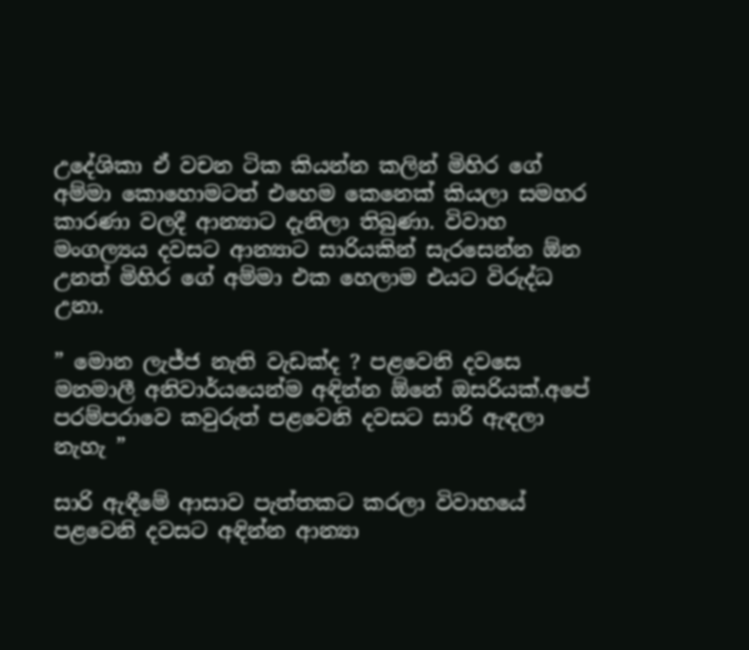උදේශිකා ඒ වචන ටික කියන්න කලින් මිහිර ගේ අම්මා කොහොමටත් එහෙම කෙනෙක් කියලා සමහර කාරණා වලදී ආන්‍යාට දැනිලා තිබුණා. විවාහ මංගල්‍යය දවසට ආන්‍යාට සාරියකින් සැරසෙන්න ඕන උනත් මිහිර ගේ අම්මා එක හෙලාම එයට විරුද්ධ උනා.

” මොන ලැජ්ජ නැති වැඩක්ද ? පළවෙනි දවසෙ මනමාලී අනිවාර්යයෙන්ම අඳින්න ඕනේ ඔසරියක්.අපේ පරම්පරාවෙ කවුරුත් පළවෙනි දවසට සාරි ඇඳලා නැහැ ”

සාරි ඇඳීමේ ආසාව පැත්තකට කරලා විවාහයේ පළවෙනි දවසට අඳින්න ආන්‍යා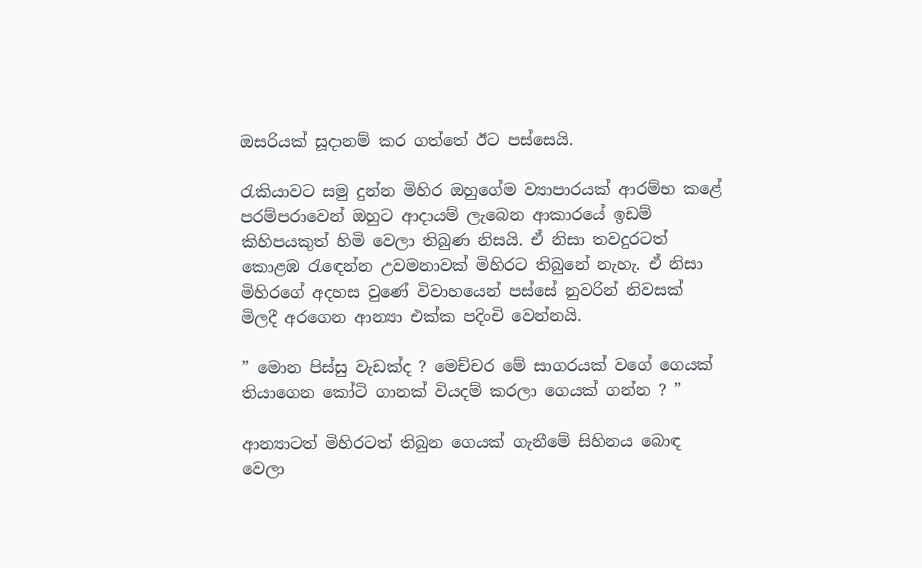ඔසරියක් සූදානම් කර ගත්තේ ඊට පස්සෙයි.

රැකියාවට සමු දුන්න මිහිර ඔහුගේම ව්‍යාපාරයක් ආරම්භ කළේ පරම්පරාවෙන් ඔහුට ආදායම් ලැබෙන ආකාරයේ ඉඩම් කිහිපයකුත් හිමි වෙලා තිබුණ නිසයි. ඒ නිසා තවදුරටත් කොළඹ රැඳෙන්න උවමනාවක් මිහිරට තිබුනේ නැහැ. ඒ නිසා මිහිරගේ අදහස වුණේ විවාහයෙන් පස්සේ නුවරින් නිවසක් මිලදී අරගෙන ආන්‍යා එක්ක පදිංචි වෙන්නයි.

” මොන පිස්සු වැඩක්ද ? මෙච්චර මේ සාගරයක් වගේ ගෙයක් තියාගෙන කෝටි ගානක් වියදම් කරලා ගෙයක් ගන්න ? ”

ආන්‍යාටත් මිහිරටත් තිබුන ගෙයක් ගැනීමේ සිහිනය බොඳ වෙලා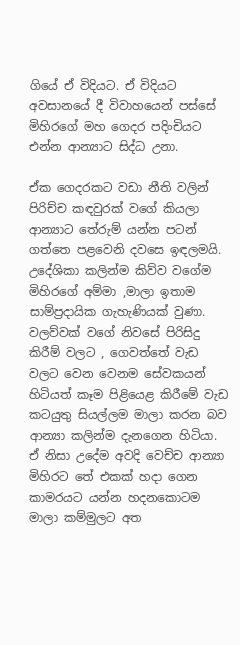ගියේ ඒ විදියට. ඒ විදියට අවසානයේ දී විවාහයෙන් පස්සේ මිහිරගේ මහ ගෙදර පදිංචියට එන්න ආන්‍යාට සිද්ධ උනා.

ඒක ගෙදරකට වඩා නීති වලින් පිරිච්ච කඳවුරක් වගේ කියලා ආන්‍යාට තේරුම් යන්න පටන් ගත්තෙ පළවෙනි දවසෙ ඉඳලමයි. උදේශිකා කලින්ම කිව්ව වගේම මිහිරගේ අම්මා ,මාලා ඉතාම සාම්ප්‍රදායික ගැහැණියක් වුණා. වලව්වක් වගේ නිවසේ පිරිසිදු කිරීම් වලට , ගෙවත්තේ වැඩ වලට වෙන වෙනම සේවකයන් හිටියත් කෑම පිළියෙළ කිරීමේ වැඩ කටයුතු සියල්ලම මාලා කරන බව ආන්‍යා කලින්ම දැනගෙන හිටියා. ඒ නිසා උදේම අවදි වෙච්ච ආන්‍යා මිහිරට තේ එකක් හදා ගෙන කාමරයට යන්න හදනකොටම මාලා කම්මුලට අත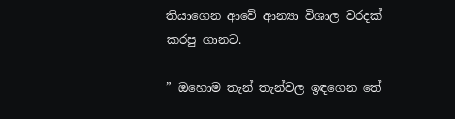තියාගෙන ආවේ ආන්‍යා විශාල වරදක් කරපු ගානට.

” ඔහොම තැන් තැන්වල ඉඳගෙන තේ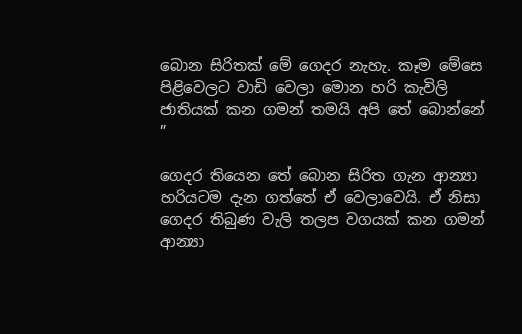බොන සිරිතක් මේ ගෙදර නැහැ. කෑම මේසෙ පිළිවෙලට වාඩි වෙලා මොන හරි කැවිලි ජාතියක් කන ගමන් තමයි අපි තේ බොන්නේ ”

ගෙදර තියෙන තේ බොන සිරිත ගැන ආන්‍යා හරියටම දැන ගත්තේ ඒ වෙලාවෙයි. ඒ නිසා ගෙදර තිබුණ වැලි තලප වගයක් කන ගමන් ආන්‍යා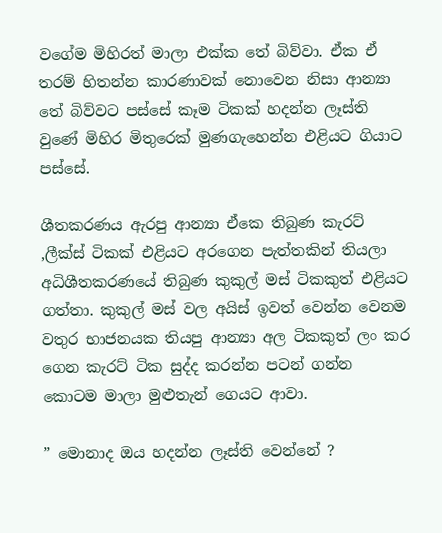වගේම මිහිරත් මාලා එක්ක තේ බිව්වා. ඒක ඒ තරම් හිතන්න කාරණාවක් නොවෙන නිසා ආන්‍යා තේ බිව්වට පස්සේ කෑම ටිකක් හදන්න ලෑස්ති වුණේ මිහිර මිතුරෙක් මුණගැහෙන්න එළියට ගියාට පස්සේ.

ශීතකරණය ඇරපු ආන්‍යා ඒකෙ තිබුණ කැරට් ,ලීක්ස් ටිකක් එළියට අරගෙන පැත්තකින් තියලා අධිශීතකරණයේ තිබුණ කුකුල් මස් ටිකකුත් එළියට ගත්තා. කුකුල් මස් වල අයිස් ඉවත් වෙන්න වෙනම වතුර භාජනයක තියපු ආන්‍යා අල ටිකකුත් ලං කර ගෙන කැරට් ටික සුද්ද කරන්න පටන් ගන්න කොටම මාලා මුළුතැන් ගෙයට ආවා.

” මොනාද ඔය හදන්න ලෑස්ති වෙන්නේ ?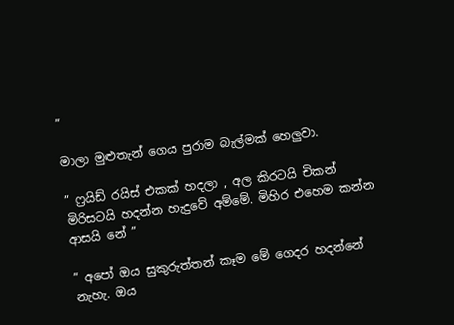”

මාලා මුළුතැන් ගෙය පුරාම බැල්මක් හෙලුවා.

” ෆ්‍රයිඩ් රයිස් එකක් හදලා , අල කිරටයි චිකන් මිරිසටයි හදන්න හැදුවේ අම්මේ. මිහිර එහෙම කන්න ආසයි නේ ”

” අපෝ ඔය සුකුරුත්තන් කෑම මේ ගෙදර හදන්නේ නැහැ. ඔය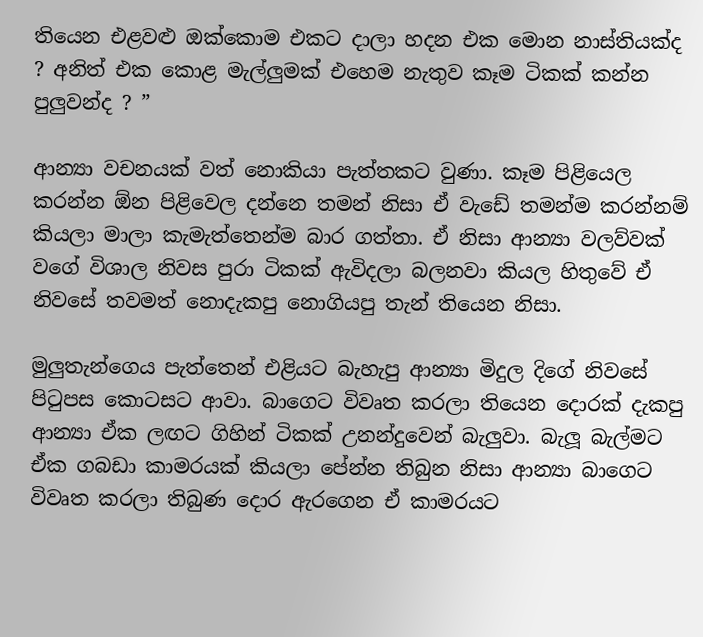තියෙන එළවළු ඔක්කොම එකට දාලා හදන එක මොන නාස්තියක්ද ? අනිත් එක කොළ මැල්ලුමක් එහෙම නැතුව කෑම ටිකක් කන්න පුලුවන්ද ? ”

ආන්‍යා වචනයක් වත් නොකියා පැත්තකට වුණා. කෑම පිළියෙල කරන්න ඕන පිළිවෙල දන්නෙ තමන් නිසා ඒ වැඩේ තමන්ම කරන්නම් කියලා මාලා කැමැත්තෙන්ම බාර ගත්තා. ඒ නිසා ආන්‍යා වලව්වක් වගේ විශාල නිවස පුරා ටිකක් ඇවිදලා බලනවා කියල හිතුවේ ඒ නිවසේ තවමත් නොදැකපු නොගියපු තැන් තියෙන නිසා.

මුලුතැන්ගෙය පැත්තෙන් එළියට බැහැපු ආන්‍යා මිදුල දිගේ නිවසේ පිටුපස කොටසට ආවා. බාගෙට විවෘත කරලා තියෙන දොරක් දැකපු  ආන්‍යා ඒක ලඟට ගිහින් ටිකක් උනන්දුවෙන් බැලුවා. බැලූ බැල්මට ඒක ගබඩා කාමරයක් කියලා පේන්න තිබුන නිසා ආන්‍යා බාගෙට විවෘත කරලා තිබුණ දොර ඇරගෙන ඒ කාමරයට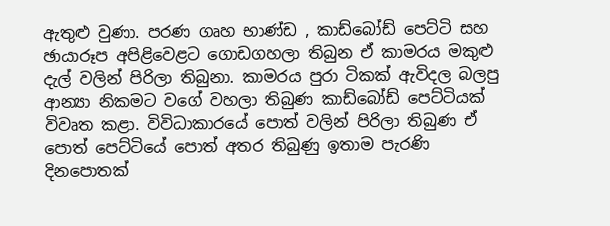ඇතුළු වුණා. පරණ ගෘහ භාණ්ඩ , කාඩ්බෝඩ් පෙට්ටි සහ ඡායාරූප අපිළිවෙළට ගොඩගහලා තිබුන ඒ කාමරය මකුළු දැල් වලින් පිරිලා තිබුනා. කාමරය පුරා ටිකක් ඇවිදල බලපු ආන්‍යා නිකමට වගේ වහලා තිබුණ කාඩ්බෝඩ් පෙට්ටියක් විවෘත කළා. විවිධාකාරයේ පොත් වලින් පිරිලා තිබුණ ඒ පොත් පෙට්ටියේ පොත් අතර තිබුණු ඉතාම පැරණි දිනපොතක්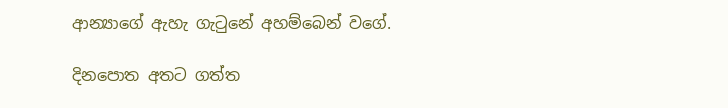ආන්‍යාගේ ඇහැ ගැටුනේ අහම්බෙන් වගේ.

දිනපොත අතට ගත්ත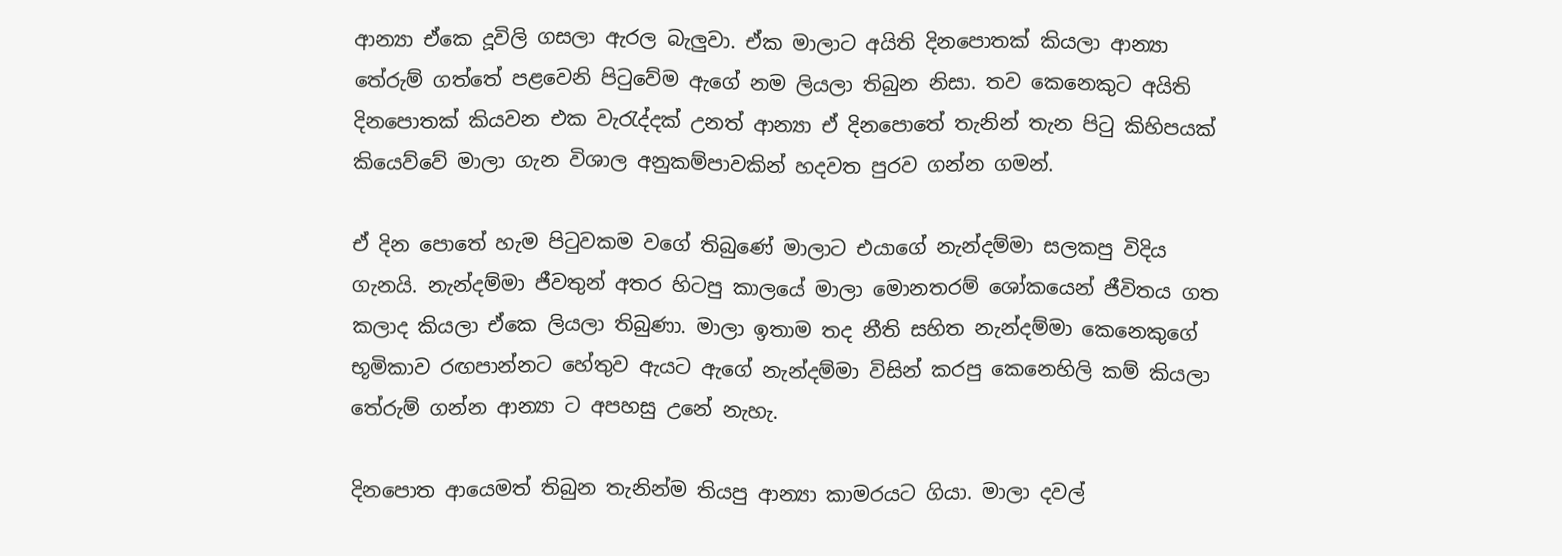ආන්‍යා ඒකෙ දූවිලි ගසලා ඇරල බැලුවා. ඒක මාලාට අයිති දිනපොතක් කියලා ආන්‍යා තේරුම් ගත්තේ පළවෙනි පිටුවේම ඇගේ නම ලියලා තිබුන නිසා. තව කෙනෙකුට අයිති දිනපොතක් කියවන එක වැරැද්දක් උනත් ආන්‍යා ඒ දිනපොතේ තැනින් තැන පිටු කිහිපයක් කියෙව්වේ මාලා ගැන විශාල අනුකම්පාවකින් හදවත පුරව ගන්න ගමන්.

ඒ දින පොතේ හැම පිටුවකම වගේ තිබුණේ මාලාට එයාගේ නැන්දම්මා සලකපු විදිය ගැනයි. නැන්දම්මා ජීවතුන් අතර හිටපු කාලයේ මාලා මොනතරම් ශෝකයෙන් ජීවිතය ගත කලාද කියලා ඒකෙ ලියලා තිබුණා. මාලා ඉතාම තද නීති සහිත නැන්දම්මා කෙනෙකුගේ භූමිකාව රඟපාන්නට හේතුව ඇයට ඇගේ නැන්දම්මා විසින් කරපු කෙනෙහිලි කම් කියලා තේරුම් ගන්න ආන්‍යා ට අපහසු උනේ නැහැ.

දිනපොත ආයෙමත් තිබුන තැනින්ම තියපු ආන්‍යා කාමරයට ගියා. මාලා දවල්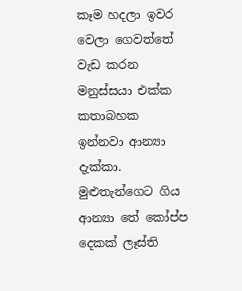කෑම හදලා ඉවර වෙලා ගෙවත්තේ වැඩ කරන මනුස්සයා එක්ක කතාබහක ඉන්නවා ආන්‍යා දැක්කා. මුළුතැන්ගෙට ගිය ආන්‍යා තේ කෝප්ප දෙකක් ලෑස්ති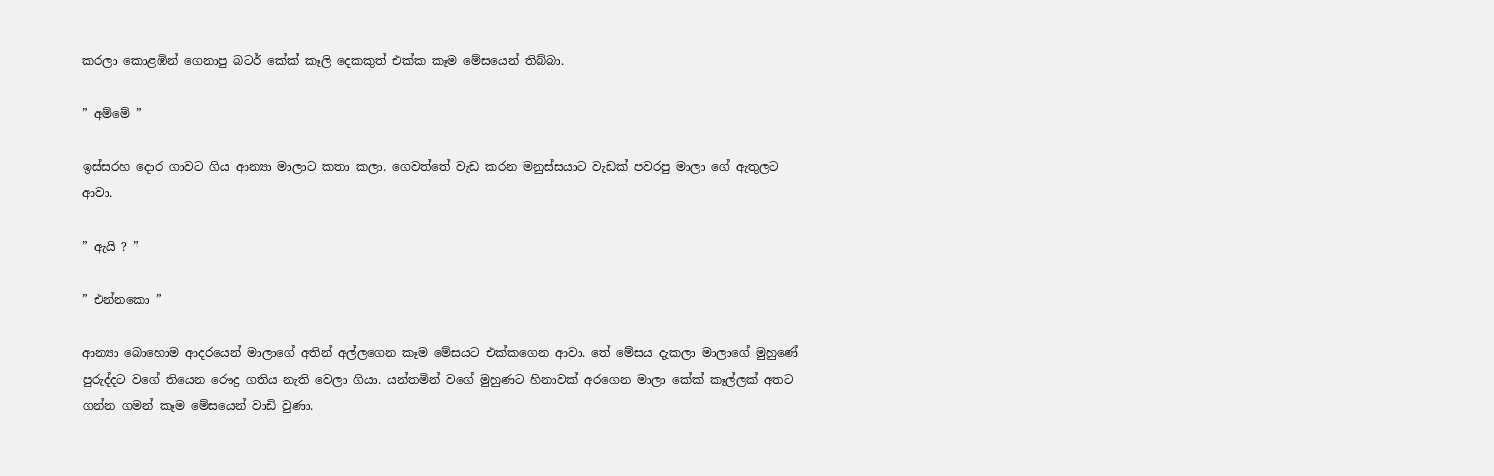කරලා කොළඹින් ගෙනාපු බටර් කේක් කෑලි දෙකකුත් එක්ක කෑම මේසයෙන් තිබ්බා.

” අම්මේ ”

ඉස්සරහ දොර ගාවට ගිය ආන්‍යා මාලාට කතා කලා. ගෙවත්තේ වැඩ කරන මනුස්සයාට වැඩක් පවරපු මාලා ගේ ඇතුලට ආවා.

” ඇයි ? ”

” එන්නකො ”

ආන්‍යා බොහොම ආදරයෙන් මාලාගේ අතින් අල්ලගෙන කෑම මේසයට එක්කගෙන ආවා. තේ මේසය දැකලා මාලාගේ මුහුණේ පුරුද්දට වගේ තියෙන රෞද්‍ර ගතිය නැති වෙලා ගියා. යන්තමින් වගේ මුහුණට හිනාවක් අරගෙන මාලා කේක් කෑල්ලක් අතට ගන්න ගමන් කෑම මේසයෙන් වාඩි වුණා.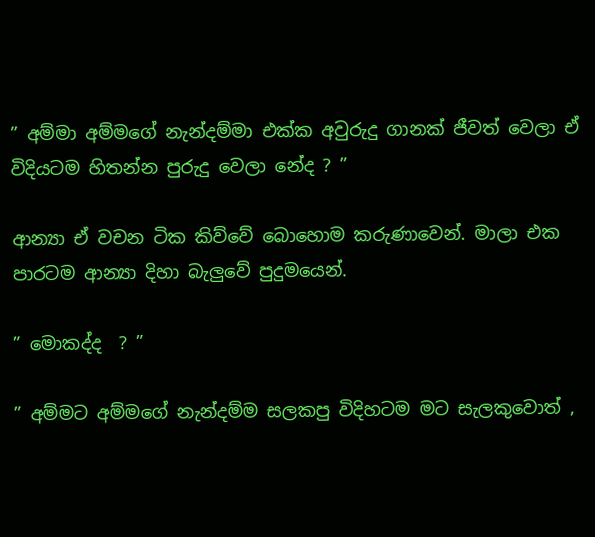” අම්මා අම්මගේ නැන්දම්මා එක්ක අවුරුදු ගානක් ජීවත් වෙලා ඒ විදියටම හිතන්න පුරුදු වෙලා නේද ? ”

ආන්‍යා ඒ වචන ටික කිව්වේ බොහොම කරුණාවෙන්. මාලා එක පාරටම ආන්‍යා දිහා බැලුවේ පුදුමයෙන්.

” මොකද්ද  ? ”

” අම්මට අම්මගේ නැන්දම්ම සලකපු විදිහටම මට සැලකුවොත් ,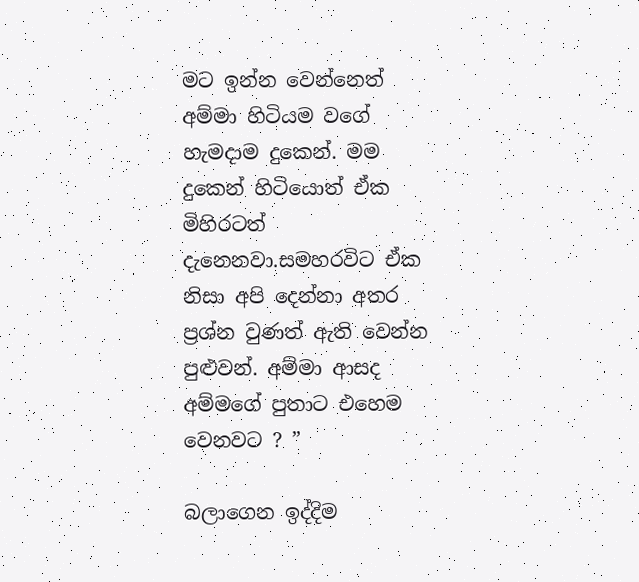මට ඉන්න වෙන්නෙත් අම්මා හිටියම වගේ හැමදාම දුකෙන්. මම දුකෙන් හිටියොත් ඒක මිහිරටත් දැනෙනවා.සමහරවිට ඒක නිසා අපි දෙන්නා අතර ප්‍රශ්න වුණත් ඇති වෙන්න පුළුවන්. අම්මා ආසද අම්මගේ පුතාට එහෙම වෙනවට ? ”

බලාගෙන ඉද්දිම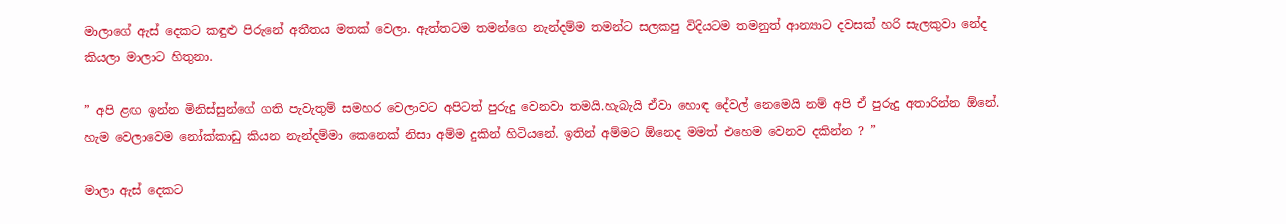මාලාගේ ඇස් දෙකට කඳුළු පිරුනේ අතීතය මතක් වෙලා. ඇත්තටම තමන්ගෙ නැන්දම්ම තමන්ට සලකපු විදියටම තමනුත් ආන්‍යාට දවසක් හරි සැලකුවා නේද කියලා මාලාට හිතුනා.

” අපි ළඟ ඉන්න මිනිස්සුන්ගේ ගති පැවැතුම් සමහර වෙලාවට අපිටත් පුරුදු වෙනවා තමයි.හැබැයි ඒවා හොඳ දේවල් නෙමෙයි නම් අපි ඒ පුරුදු අතාරින්න ඕනේ. හැම වෙලාවෙම නෝක්කාඩු කියන නැන්දම්මා කෙනෙක් නිසා අම්ම දුකින් හිටියනේ. ඉතින් අම්මට ඕනෙද මමත් එහෙම වෙනව දකින්න ? ”

මාලා ඇස් දෙකට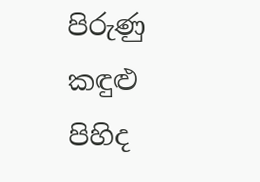පිරුණු කඳුළු පිහිද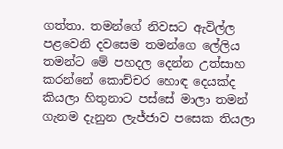ගත්තා. තමන්ගේ නිවසට ඇවිල්ල පළවෙනි දවසෙම තමන්ගෙ ලේලිය තමන්ට මේ පහදල දෙන්න උත්සාහ කරන්නේ කොච්චර හොඳ දෙයක්ද කියලා හිතුනාට පස්සේ මාලා තමන් ගැනම දැනුන ලැජ්ජාව පසෙක තියලා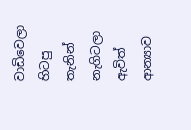වාඩිවෙලා හිටපු තැනින් නැගිටලා ඇවිත් ආන්‍යාව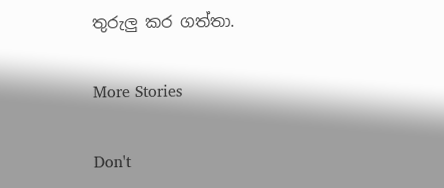තුරුලු කර ගත්තා.

More Stories

Don't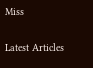Miss


Latest Articles